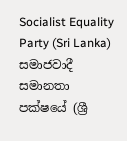Socialist Equality Party (Sri Lanka)
සමාජවාදී සමානතා පක්ෂයේ (ශ්‍රී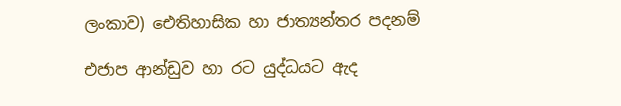ලංකාව) ඓතිහාසික හා ජාත්‍යන්තර පදනම්

එජාප ආන්ඩුව හා රට යුද්ධයට ඇද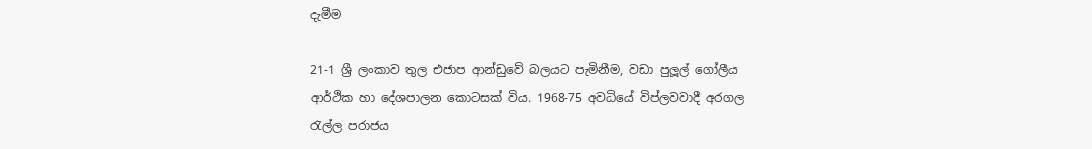දැමීම

21-1 ශ්‍රී ලංකාව තුල එජාප ආන්ඩුවේ බලයට පැමිනීම, වඩා පුලූල් ගෝලීය ආර්ථික හා දේශපාලන කොටසක් විය. 1968-75 අවධියේ විප්ලවවාදී අරගල රැල්ල පරාජය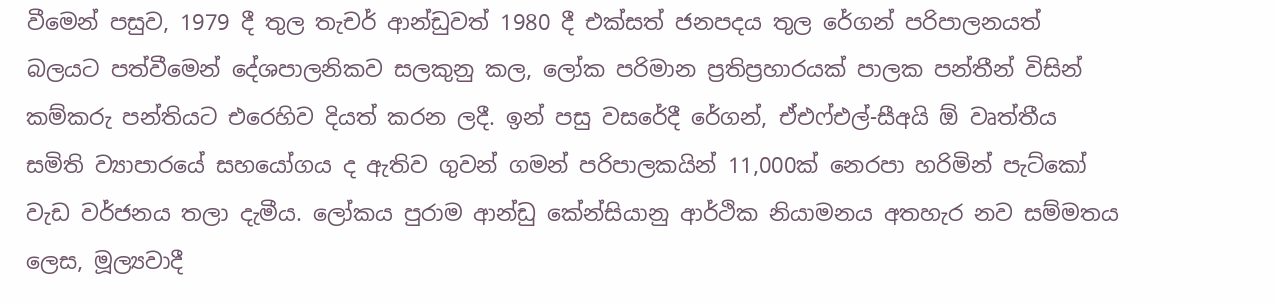වීමෙන් පසුව, 1979 දී තුල තැචර් ආන්ඩුවත් 1980 දී එක්සත් ජනපදය තුල රේගන් පරිපාලනයත් බලයට පත්වීමෙන් දේශපාලනිකව සලකුනු කල, ලෝක පරිමාන ප්‍රතිප්‍රහාරයක් පාලක පන්තීන් විසින් කම්කරු පන්තියට එරෙහිව දියත් කරන ලදී. ඉන් පසු වසරේදී රේගන්, ඒඑෆ්එල්-සීඅයි ඕ වෘත්තීය සමිති ව්‍යාපාරයේ සහයෝගය ද ඇතිව ගුවන් ගමන් පරිපාලකයින් 11,000ක් නෙරපා හරිමින් පැට්කෝ වැඩ වර්ජනය තලා දැමීය. ලෝකය පුරාම ආන්ඩු කේන්සියානු ආර්ථික නියාමනය අතහැර නව සම්මතය ලෙස, මූල්‍යවාදී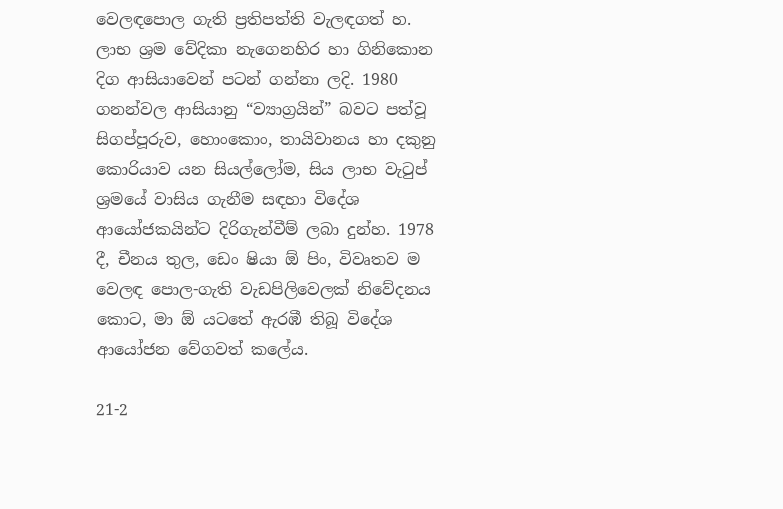වෙලඳපොල ගැති ප්‍රතිපත්ති වැලඳගත් හ. ලාභ ශ්‍රම වේදිකා නැගෙනහිර හා ගිනිකොන දිග ආසියාවෙන් පටන් ගන්නා ලදි. 1980 ගනන්වල ආසියානු “ව්‍යාග්‍රයින්” බවට පත්වූ සිගප්පූරුව, හොංකොං, තායිවානය හා දකුනු කොරියාව යන සියල්ලෝම, සිය ලාභ වැටුප් ශ්‍රමයේ වාසිය ගැනීම සඳහා විදේශ ආයෝජකයින්ට දිරිගැන්වීම් ලබා දුන්හ. 1978 දී, චීනය තුල, ඩෙං ෂියා ඕ පිං, විවෘතව ම වෙලඳ පොල-ගැති වැඩපිලිවෙලක් නිවේදනය කොට, මා ඕ යටතේ ඇරඹී තිබූ විදේශ ආයෝජන වේගවත් කලේය.

21-2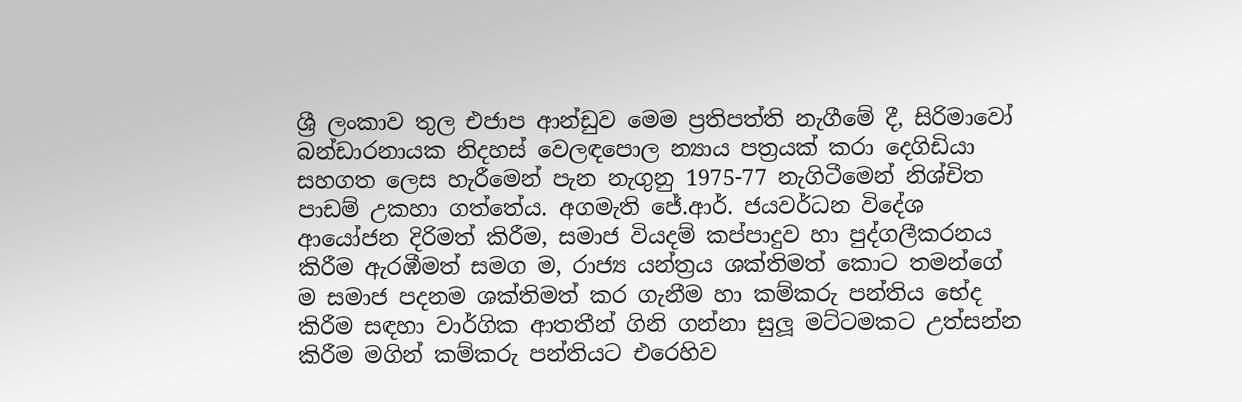ශ්‍රී ලංකාව තුල එජාප ආන්ඩුව මෙම ප්‍රතිපත්ති නැගීමේ දී, සිරිමාවෝ බන්ඩාරනායක නිදහස් වෙලඳපොල න්‍යාය පත්‍රයක් කරා දෙගිඩියා සහගත ලෙස හැරීමෙන් පැන නැගුනු 1975-77 නැගිටීමෙන් නිශ්චිත පාඩම් උකහා ගත්තේය. අගමැති ජේ.ආර්. ජයවර්ධන විදේශ ආයෝජන දිරිමත් කිරීම, සමාජ වියදම් කප්පාදුව හා පුද්ගලීකරනය කිරීම ඇරඹීමත් සමග ම, රාජ්‍ය යන්ත්‍රය ශක්තිමත් කොට තමන්ගේ ම සමාජ පදනම ශක්තිමත් කර ගැනීම හා කම්කරු පන්තිය භේද කිරීම සඳහා වාර්ගික ආතතීන් ගිනි ගන්නා සුලූ මට්ටමකට උත්සන්න කිරීම මගින් කම්කරු පන්තියට එරෙහිව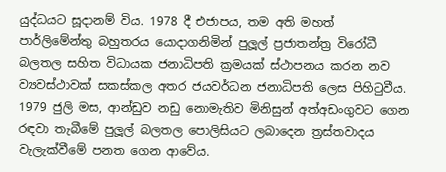යුද්ධයට සූදානම් විය. 1978 දී එජාපය, තම අති මහත් පාර්ලිමේන්තු බහුතරය යොදාගනිමින් පුලූල් ප්‍රජාතන්ත්‍ර විරෝධී බලතල සහිත විධායක ජනාධිපති ක්‍රමයක් ස්ථාපනය කරන නව ව්‍යවස්ථාවක් සකස්කල අතර ජයවර්ධන ජනාධිපති ලෙස පිහිටුවීය. 1979 ජුලි මස, ආන්ඩුව නඩු නොමැතිව මිනිසුන් අත්අඩංගුවට ගෙන රඳවා තැබීමේ පුලූල් බලතල පොලිසියට ලබාදෙන ත්‍රස්තවාදය වැලැක්වීමේ පනත ගෙන ආවේය.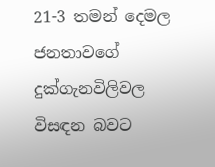21-3 තමන් දෙමල ජනතාවගේ දුක්ගැනවිලිවල විසඳන බවට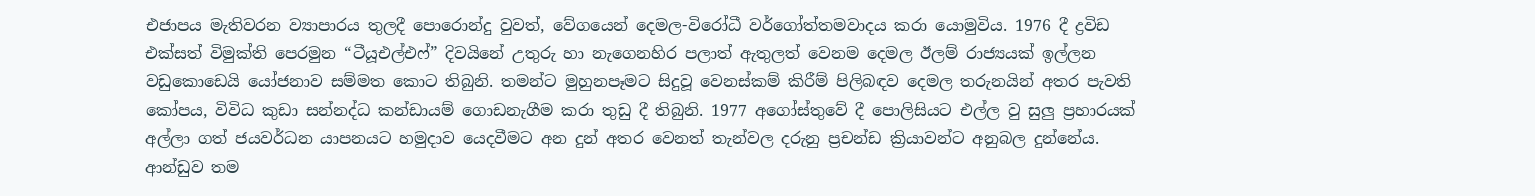එජාපය මැතිවරන ව්‍යාපාරය තුලදී පොරොන්දු වුවත්, වේගයෙන් දෙමල-විරෝධී වර්ගෝත්තමවාදය කරා යොමුවිය. 1976 දී ද්‍රවිඩ එක්සත් විමුක්ති පෙරමුන “ටීයූඑල්එෆ්” දිවයිනේ උතුරු හා නැගෙනහිර පලාත් ඇතුලත් වෙනම දෙමල ඊලම් රාජ්‍යයක් ඉල්ලන වඩුකොඩෙයි යෝජනාව සම්මත කොට තිබුනි. තමන්ට මුහුනපෑමට සිදුවූ වෙනස්කම් කිරීම් පිලිබඳව දෙමල තරුනයින් අතර පැවති කෝපය, විවිධ කුඩා සන්නද්ධ කන්ඩායම් ගොඩනැගීම කරා තුඩු දී තිබුනි. 1977 අගෝස්තුවේ දී පොලිසියට එල්ල වු සුලු ප්‍රහාරයක් අල්ලා ගත් ජයවර්ධන යාපනයට හමුදාව යෙදවීමට අන දුන් අතර වෙනත් තැන්වල දරුනු ප්‍රචන්ඩ ක්‍රියාවන්ට අනුබල දුන්නේය. ආන්ඩුව තම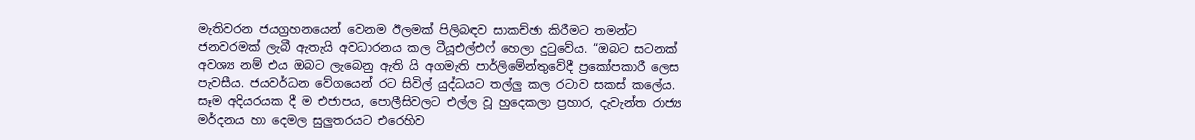මැතිවරන ජයග්‍රහනයෙන් වෙනම ඊලමක් පිලිබඳව සාකච්ඡා කිරීමට තමන්ට ජනවරමක් ලැබී ඇතැයි අවධාරනය කල ටීයූඑල්එෆ් හෙලා දුටුවේය. “ඔබට සටනක් අවශ්‍ය නම් එය ඔබට ලැබෙනු ඇති යි අගමැති පාර්ලිමේන්තුවේදී ප්‍රකෝපකාරී ලෙස පැවසීය. ජයවර්ධන වේගයෙන් රට සිවිල් යුද්ධයට තල්ලු කල රටාව සකස් කලේය. සෑම අදියරයක දී ම එජාපය, පොලීසිවලට එල්ල වූ හුදෙකලා ප්‍රහාර, දැවැන්ත රාජ්‍ය මර්දනය හා දෙමල සුලුතරයට එරෙහිව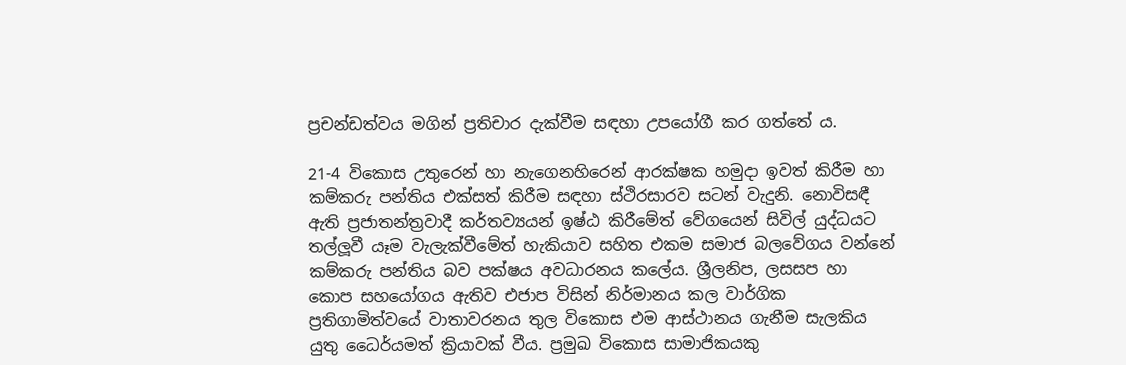ප්‍රචන්ඩත්වය මගින් ප්‍රතිචාර දැක්වීම සඳහා උපයෝගී කර ගත්තේ ය.

21-4 විකොස උතුරෙන් හා නැගෙනහිරෙන් ආරක්ෂක හමුදා ඉවත් කිරීම හා කම්කරු පන්තිය එක්සත් කිරීම සඳහා ස්ථිරසාරව සටන් වැදුනි. නොවිසඳී ඇති ප්‍රජාතන්ත්‍රවාදී කර්තව්‍යයන් ඉෂ්ඨ කිරීමේත් වේගයෙන් සිවිල් යුද්ධයට තල්ලූවී යෑම වැලැක්වීමේත් හැකියාව සහිත එකම සමාජ බලවේගය වන්නේ කම්කරු පන්තිය බව පක්ෂය අවධාරනය කලේය. ශ්‍රීලනිප, ලසසප හා කොප සහයෝගය ඇතිව එජාප විසින් නිර්මානය කල වාර්ගික ප්‍රතිගාමිත්වයේ වාතාවරනය තුල විකොස එම ආස්ථානය ගැනීම සැලකිය යුතු ධෛර්යමත් ක්‍රියාවක් වීය. ප්‍රමුඛ විකොස සාමාජිකයකු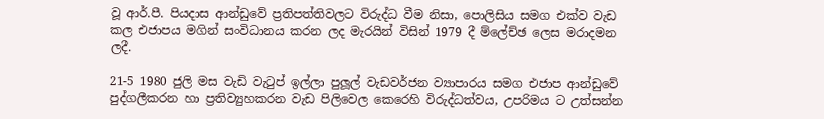වූ ආර්.පී. පියදාස ආන්ඩුවේ ප්‍රතිපත්තිවලට විරුද්ධ වීම නිසා, පොලිසිය සමග එක්ව වැඩ කල එජාපය මගින් සංවිධානය කරන ලද මැරයින් විසින් 1979 දී ම්ලේච්ඡ ලෙස මරාදමන ලදී.

21-5 1980 ජුලි මස වැඩි වැටුප් ඉල්ලා පුලූල් වැඩවර්ජන ව්‍යාපාරය සමග එජාප ආන්ඩුවේ පුද්ගලීකරන හා ප්‍රතිව්‍යුහකරන වැඩ පිලිවෙල කෙරෙහි විරුද්ධත්වය, උපරිමය ට උත්සන්න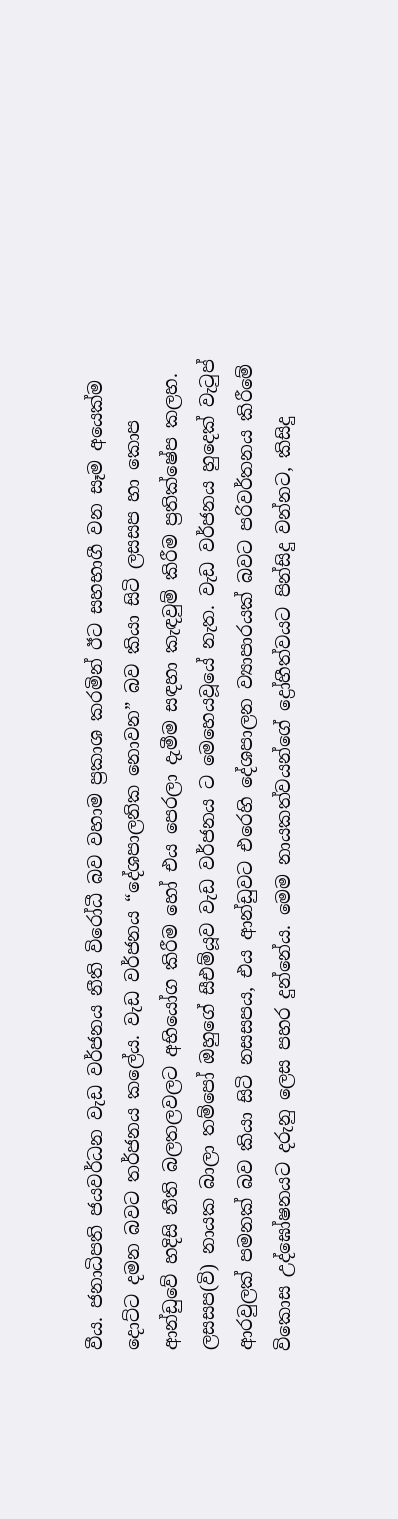වීය. ජනාධිපති ජයවර්ධන වැඩ වර්ජනය නීති විරෝධී බව වහාම ප්‍රකාශ කරමින් ඊට සහභාගී වන සෑම අයෙක්ම දොට්ට දමන බවට තර්ජනය කලේය. වැඩ වර්ජනය “දේශපාලනික නොවන” බව කියා සිටි ලසසප හා කොප ආන්ඩුවේ හදිසි නීති බලතලවලට අභියෝග කිරීම හෝ එය පෙරලා දැමීම සඳහා කැඳවුම් කිරීම ප්‍රතික්ෂේප කලහ. ලසසප(වි) නායක බාලා තම්පෝ ඔහුගේ සීඑම්යූව වැඩ වර්ජනය ට මෙහෙයවූයේ නැත. වැඩ වර්ජනය හුදෙක් වැටුප් ආරවුලක් පමනක් බව කියා සිටි නසසපය, එය ආන්ඩුවට එරෙහි දේශපාලන ව්‍යාපාරයක් බවට පරිවර්තනය කිරීමේ විකොස උද්ඝෝෂනයට දරුනු ලෙස පහර දුන්නේය. මෙම නායකත්වයන්ගේ ද්‍රෝහීත්වයට පින්සිදු වන්නට, කිසිදු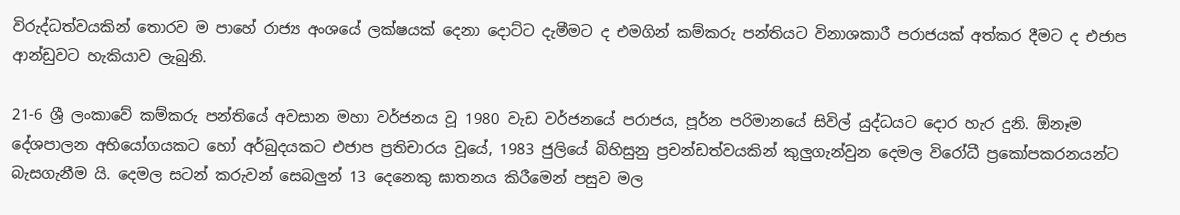විරුද්ධත්වයකින් තොරව ම පාහේ රාජ්‍ය අංශයේ ලක්ෂයක් දෙනා දොට්ට දැමීමට ද එමගින් කම්කරු පන්තියට විනාශකාරී පරාජයක් අත්කර දීමට ද එජාප ආන්ඩුවට හැකියාව ලැබුනි.

21-6 ශ්‍රී ලංකාවේ කම්කරු පන්තියේ අවසාන මහා වර්ජනය වූ 1980 වැඩ වර්ජනයේ පරාජය, පූර්න පරිමානයේ සිවිල් යුද්ධයට දොර හැර දුනි. ඕනෑම දේශපාලන අභියෝගයකට හෝ අර්බුදයකට එජාප ප්‍රතිචාරය වූයේ, 1983 ජුලියේ බිහිසුනු ප්‍රචන්ඩත්වයකින් කුලුගැන්වුන දෙමල විරෝධී ප්‍රකෝපකරනයන්ට බැසගැනීම යි. දෙමල සටන් කරුවන් සෙබලුන් 13 දෙනෙකු ඝාතනය කිරීමෙන් පසුව මල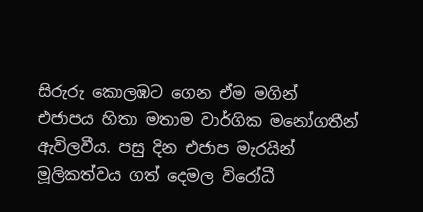සිරුරු කොලඹට ගෙන ඒම මගින් එජාපය හිතා මතාම වාර්ගික මනෝගතීන් ඇවිලවීය. පසු දින එජාප මැරයින් මූලිකත්වය ගත් දෙමල විරෝධී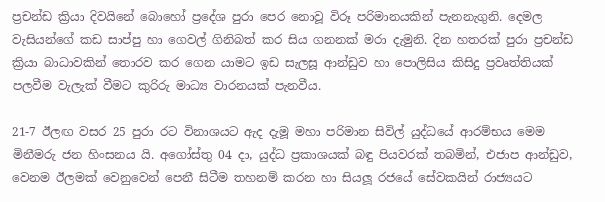ප්‍රචන්ඩ ක්‍රියා දිවයිනේ බොහෝ ප්‍රදේශ පුරා පෙර නොවූ විරූ පරිමානයකින් පැනනැගුනි. දෙමල වැසියන්ගේ කඩ සාප්පු හා ගෙවල් ගිනිබත් කර සිය ගනනක් මරා දැමුනි. දින හතරක් පුරා ප්‍රචන්ඩ ක්‍රියා බාධාවකින් තොරව කර ගෙන යාමට ඉඩ සැලසූ ආන්ඩුව හා පොලිසිය කිසිදු ප්‍රවෘත්තියක් පලවීම වැලැක් වීමට කුරිරු මාධ්‍ය වාරනයක් පැනවීය.

21-7 ඊලඟ වසර 25 පුරා රට විනාශයට ඇද දැමූ මහා පරිමාන සිවිල් යුද්ධයේ ආරම්භය මෙම මිනීමරු ජන හිංසනය යි. අගෝස්තු 04 දා, යුද්ධ ප්‍රකාශයක් බඳු පියවරක් තබමින්, එජාප ආන්ඩුව, වෙනම ඊලමක් වෙනුවෙන් පෙනී සිටීම තහනම් කරන හා සියලූ රජයේ සේවකයින් රාජ්‍යයට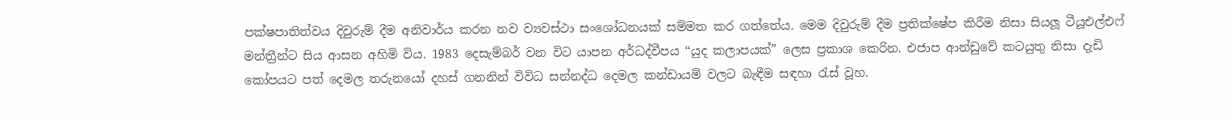පක්ෂපාතිත්වය දිවුරුම් දීම අනිවාර්ය කරන නව ව්‍යවස්ථා සංශෝධනයක් සම්මත කර ගත්තේය. මෙම දිවුරුම් දීම ප්‍රතික්ෂේප කිරීම නිසා සියලූ ටීයූඑල්එෆ් මන්ත්‍රීන්ට සිය ආසන අහිමි විය. 1983 දෙසැම්බර් වන විට යාපන අර්ධද්වීපය “යුද කලාපයක්” ලෙස ප්‍රකාශ කෙරින. එජාප ආන්ඩුවේ කටයුතු නිසා දැඩි කෝපයට පත් දෙමල තරුනයෝ දහස් ගනනින් විවිධ සන්නද්ධ දෙමල කන්ඩායම් වලට බැඳීම සඳහා රැස් වූහ.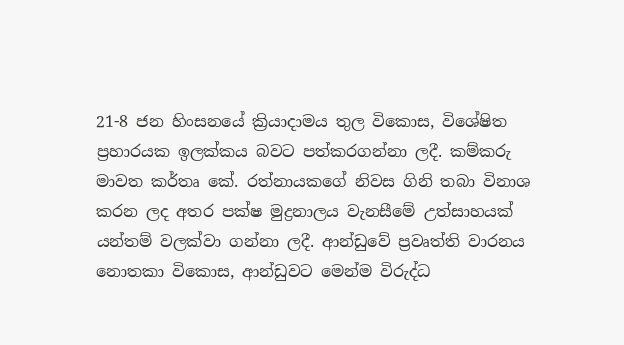21-8 ජන හිංසනයේ ක්‍රියාදාමය තුල විකොස, විශේෂිත ප්‍රහාරයක ඉලක්කය බවට පත්කරගන්නා ලදී. කම්කරු මාවත කර්තෘ කේ. රත්නායකගේ නිවස ගිනි තබා විනාශ කරන ලද අතර පක්ෂ මුද්‍රනාලය වැනසීමේ උත්සාහයක් යන්තම් වලක්වා ගන්නා ලදී. ආන්ඩුවේ ප්‍රවෘත්ති වාරනය නොතකා විකොස, ආන්ඩුවට මෙන්ම විරුද්ධ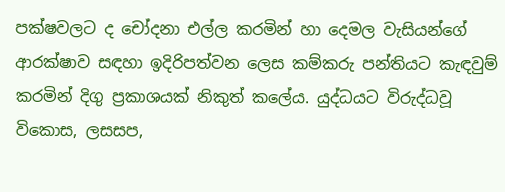පක්ෂවලට ද චෝදනා එල්ල කරමින් හා දෙමල වැසියන්ගේ ආරක්ෂාව සඳහා ඉදිරිපත්වන ලෙස කම්කරු පන්තියට කැඳවුම් කරමින් දිගු ප්‍රකාශයක් නිකුත් කලේය. යුද්ධයට විරුද්ධවූ විකොස, ලසසප,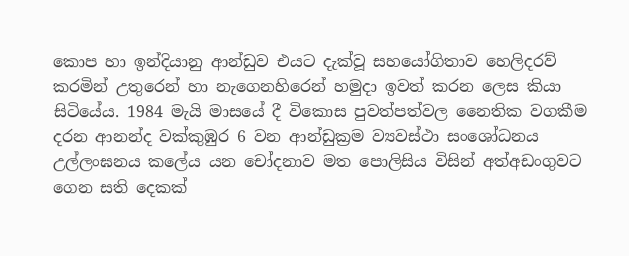කොප හා ඉන්දියානු ආන්ඩුව එයට දැක්වූ සහයෝගිතාව හෙලිදරව් කරමින් උතුරෙන් හා නැගෙනහිරෙන් හමුදා ඉවත් කරන ලෙස කියා සිටියේය. 1984 මැයි මාසයේ දී විකොස පුවත්පත්වල නෛතික වගකීම දරන ආනන්ද වක්කුඹුර 6 වන ආන්ඩුක්‍රම ව්‍යවස්ථා සංශෝධනය උල්ලංඝනය කලේය යන චෝදනාව මත පොලිසිය විසින් අත්අඩංගුවට ගෙන සති දෙකක්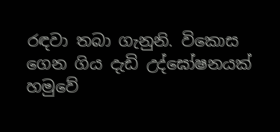රඳවා තබා ගැනුනි. විකොස ගෙන ගිය දැඩි උද්ඝෝෂනයක් හමුවේ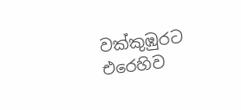වක්කුඹුරට එරෙහිව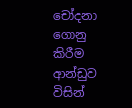චෝදනා ගොනු කිරීම ආන්ඩුව විසින්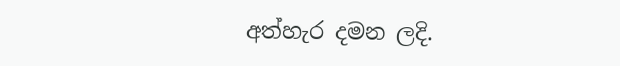අත්හැර දමන ලදි.